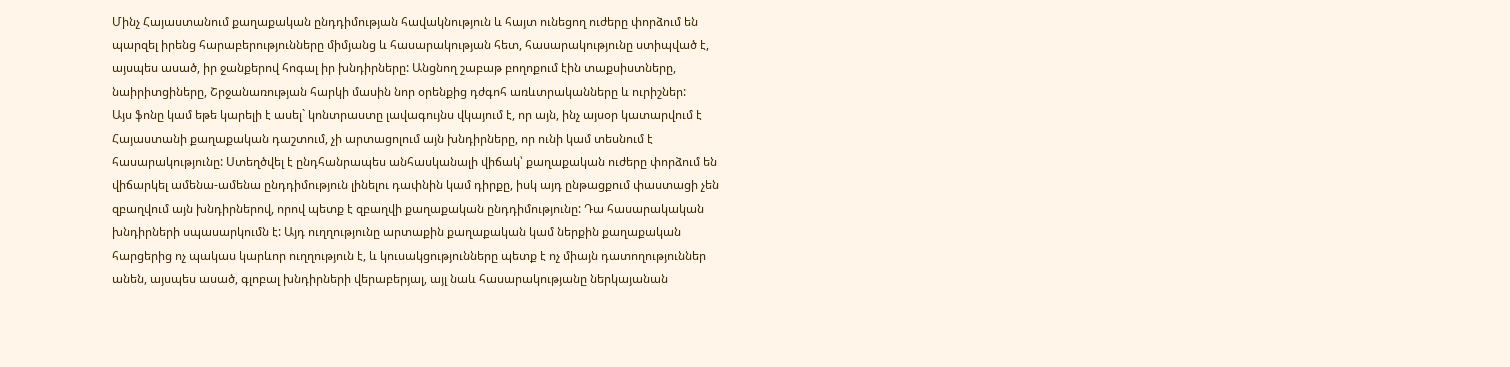Մինչ Հայաստանում քաղաքական ընդդիմության հավակնություն և հայտ ունեցող ուժերը փորձում են պարզել իրենց հարաբերությունները միմյանց և հասարակության հետ, հասարակությունը ստիպված է, այսպես ասած, իր ջանքերով հոգալ իր խնդիրները: Անցնող շաբաթ բողոքում էին տաքսիստները, նաիրիտցիները, Շրջանառության հարկի մասին նոր օրենքից դժգոհ առևտրականները և ուրիշներ:
Այս ֆոնը կամ եթե կարելի է ասել` կոնտրաստը լավագույնս վկայում է, որ այն, ինչ այսօր կատարվում է Հայաստանի քաղաքական դաշտում, չի արտացոլում այն խնդիրները, որ ունի կամ տեսնում է հասարակությունը: Ստեղծվել է ընդհանրապես անհասկանալի վիճակ՝ քաղաքական ուժերը փորձում են վիճարկել ամենա-ամենա ընդդիմություն լինելու դափնին կամ դիրքը, իսկ այդ ընթացքում փաստացի չեն զբաղվում այն խնդիրներով, որով պետք է զբաղվի քաղաքական ընդդիմությունը: Դա հասարակական խնդիրների սպասարկումն է: Այդ ուղղությունը արտաքին քաղաքական կամ ներքին քաղաքական հարցերից ոչ պակաս կարևոր ուղղություն է, և կուսակցությունները պետք է ոչ միայն դատողություններ անեն, այսպես ասած, գլոբալ խնդիրների վերաբերյալ, այլ նաև հասարակությանը ներկայանան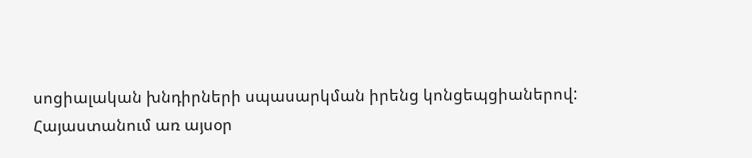սոցիալական խնդիրների սպասարկման իրենց կոնցեպցիաներով:
Հայաստանում առ այսօր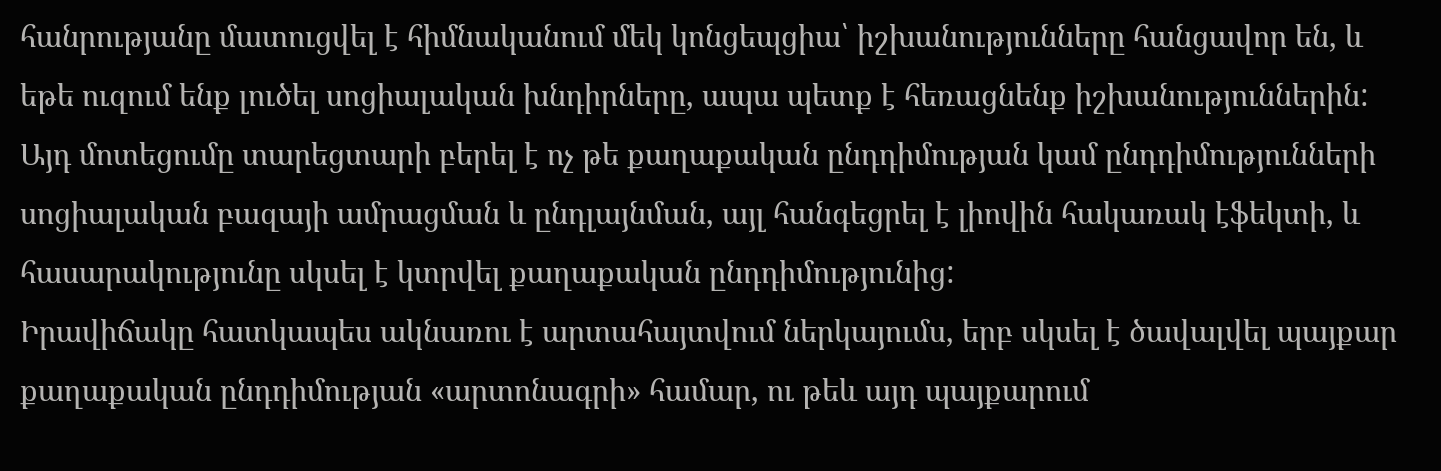հանրությանը մատուցվել է հիմնականում մեկ կոնցեպցիա՝ իշխանությունները հանցավոր են, և եթե ուզում ենք լուծել սոցիալական խնդիրները, ապա պետք է հեռացնենք իշխանություններին: Այդ մոտեցումը տարեցտարի բերել է ոչ թե քաղաքական ընդդիմության կամ ընդդիմությունների սոցիալական բազայի ամրացման և ընդլայնման, այլ հանգեցրել է լիովին հակառակ էֆեկտի, և հասարակությունը սկսել է կտրվել քաղաքական ընդդիմությունից:
Իրավիճակը հատկապես ակնառու է արտահայտվում ներկայումս, երբ սկսել է ծավալվել պայքար քաղաքական ընդդիմության «արտոնագրի» համար, ու թեև այդ պայքարում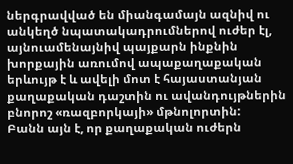ներգրավված են միանգամայն ազնիվ ու անկեղծ նպատակադրումներով ուժեր էլ, այնուամենայնիվ պայքարն ինքնին խորքային առումով ապաքաղաքական երևույթ է և ավելի մոտ է հայաստանյան քաղաքական դաշտին ու ավանդույթներին բնորոշ «ռազբորկայի» մթնոլորտին:
Բանն այն է, որ քաղաքական ուժերն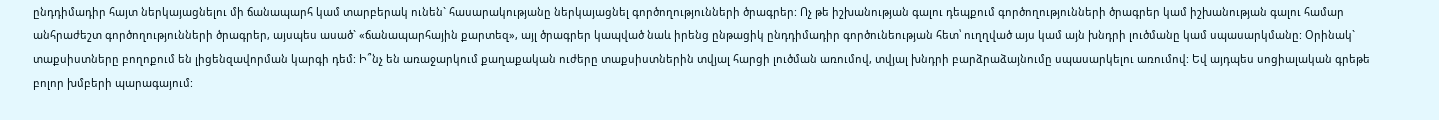ընդդիմադիր հայտ ներկայացնելու մի ճանապարհ կամ տարբերակ ունեն` հասարակությանը ներկայացնել գործողությունների ծրագրեր: Ոչ թե իշխանության գալու դեպքում գործողությունների ծրագրեր կամ իշխանության գալու համար անհրաժեշտ գործողությունների ծրագրեր, այսպես ասած` «ճանապարհային քարտեզ», այլ ծրագրեր կապված նաև իրենց ընթացիկ ընդդիմադիր գործունեության հետ՝ ուղղված այս կամ այն խնդրի լուծմանը կամ սպասարկմանը: Օրինակ` տաքսիստները բողոքում են լիցենզավորման կարգի դեմ: Ի՞նչ են առաջարկում քաղաքական ուժերը տաքսիստներին տվյալ հարցի լուծման առումով, տվյալ խնդրի բարձրաձայնումը սպասարկելու առումով: Եվ այդպես սոցիալական գրեթե բոլոր խմբերի պարագայում: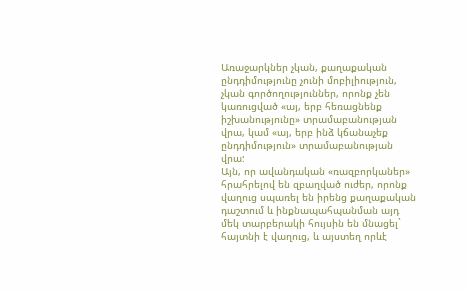Առաջարկներ չկան, քաղաքական ընդդիմությունը չունի մոբիլիություն, չկան գործողություններ, որոնք չեն կառուցված «այ, երբ հեռացնենք իշխանությունը» տրամաբանության վրա, կամ «այ, երբ ինձ կճանաչեք ընդդիմություն» տրամաբանության վրա:
Այն, որ ավանդական «ռազբորկաներ» հրահրելով են զբաղված ուժեր, որոնք վաղուց սպառել են իրենց քաղաքական դաշտում և ինքնապահպանման այդ մեկ տարբերակի հույսին են մնացել` հայտնի է վաղուց, և այստեղ որևէ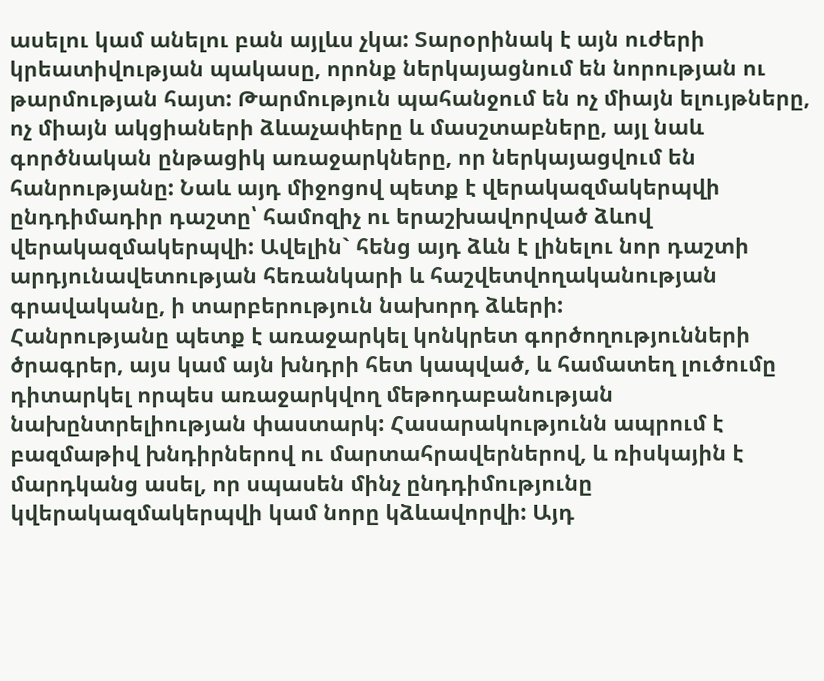ասելու կամ անելու բան այլևս չկա: Տարօրինակ է այն ուժերի կրեատիվության պակասը, որոնք ներկայացնում են նորության ու թարմության հայտ: Թարմություն պահանջում են ոչ միայն ելույթները, ոչ միայն ակցիաների ձևաչափերը և մասշտաբները, այլ նաև գործնական ընթացիկ առաջարկները, որ ներկայացվում են հանրությանը: Նաև այդ միջոցով պետք է վերակազմակերպվի ընդդիմադիր դաշտը՝ համոզիչ ու երաշխավորված ձևով վերակազմակերպվի: Ավելին` հենց այդ ձևն է լինելու նոր դաշտի արդյունավետության հեռանկարի և հաշվետվողականության գրավականը, ի տարբերություն նախորդ ձևերի:
Հանրությանը պետք է առաջարկել կոնկրետ գործողությունների ծրագրեր, այս կամ այն խնդրի հետ կապված, և համատեղ լուծումը դիտարկել որպես առաջարկվող մեթոդաբանության նախընտրելիության փաստարկ: Հասարակությունն ապրում է բազմաթիվ խնդիրներով ու մարտահրավերներով, և ռիսկային է մարդկանց ասել, որ սպասեն մինչ ընդդիմությունը կվերակազմակերպվի կամ նորը կձևավորվի: Այդ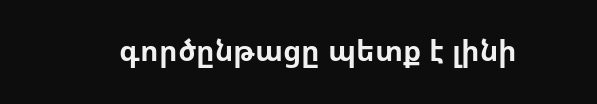գործընթացը պետք է լինի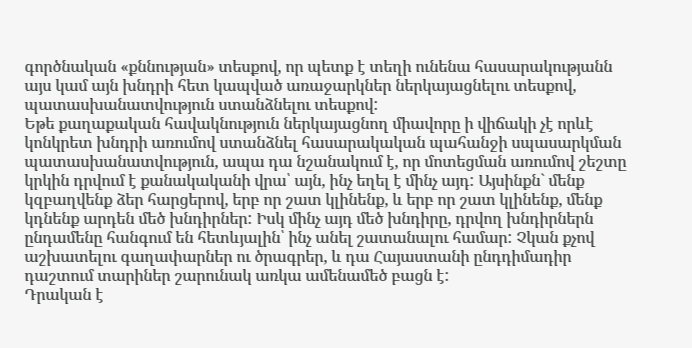գործնական «քննության» տեսքով, որ պետք է տեղի ունենա հասարակությանն այս կամ այն խնդրի հետ կապված առաջարկներ ներկայացնելու տեսքով, պատասխանատվություն ստանձնելու տեսքով:
Եթե քաղաքական հավակնություն ներկայացնող միավորը ի վիճակի չէ որևէ կոնկրետ խնդրի առումով ստանձնել հասարակական պահանջի սպասարկման պատասխանատվություն, ապա դա նշանակում է, որ մոտեցման առումով շեշտը կրկին դրվում է քանակականի վրա՝ այն, ինչ եղել է մինչ այդ: Այսինքն` մենք կզբաղվենք ձեր հարցերով, երբ որ շատ կլինենք, և երբ որ շատ կլինենք, մենք կդնենք արդեն մեծ խնդիրներ: Իսկ մինչ այդ մեծ խնդիրը, դրվող խնդիրներն ընդամենը հանգում են հետևյալին՝ ինչ անել շատանալու համար: Չկան քչով աշխատելու գաղափարներ ու ծրագրեր, և դա Հայաստանի ընդդիմադիր դաշտում տարիներ շարունակ առկա ամենամեծ բացն է:
Դրական է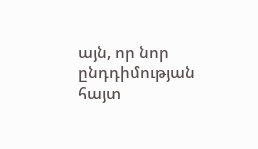այն, որ նոր ընդդիմության հայտ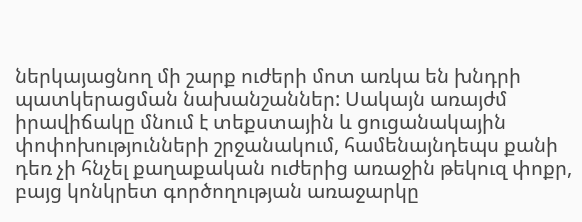ներկայացնող մի շարք ուժերի մոտ առկա են խնդրի պատկերացման նախանշաններ: Սակայն առայժմ իրավիճակը մնում է տեքստային և ցուցանակային փոփոխությունների շրջանակում, համենայնդեպս քանի դեռ չի հնչել քաղաքական ուժերից առաջին թեկուզ փոքր, բայց կոնկրետ գործողության առաջարկը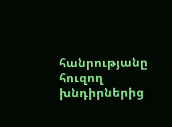հանրությանը հուզող խնդիրներից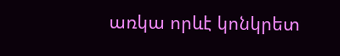առկա որևէ կոնկրետ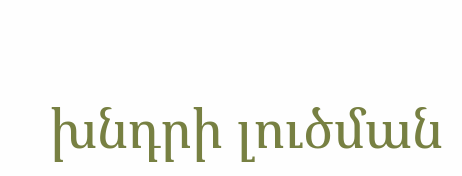խնդրի լուծման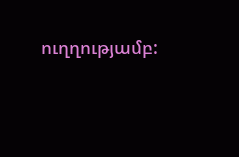ուղղությամբ: